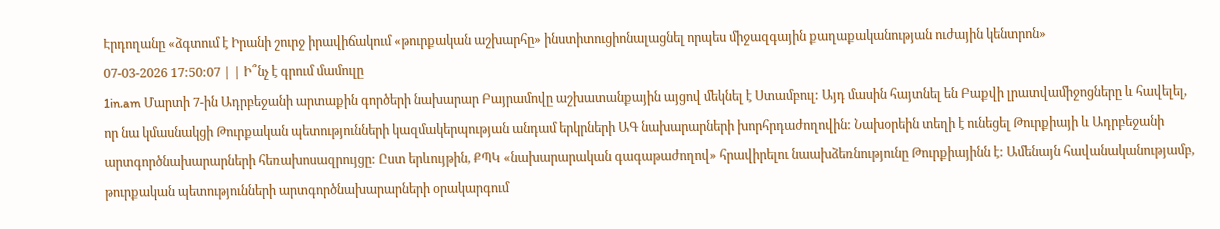Էրդողանը «ձգտում է Իրանի շուրջ իրավիճակում «թուրքական աշխարհը» ինստիտուցիոնալացնել որպես միջազգային քաղաքականության ուժային կենտրոն»
07-03-2026 17:50:07 | | Ի՞նչ է գրում մամուլը
1in.am Մարտի 7-ին Ադրբեջանի արտաքին գործերի նախարար Բայրամովը աշխատանքային այցով մեկնել է Ստամբուլ: Այդ մասին հայտնել են Բաքվի լրատվամիջոցները և հավելել, որ նա կմասնակցի Թուրքական պետությունների կազմակերպության անդամ երկրների ԱԳ նախարարների խորհրդաժողովին: Նախօրեին տեղի է ունեցել Թուրքիայի և Ադրբեջանի արտգործնախարարների հեռախոսազրույցը: Ըստ երևույթին, ՔՊԿ «նախարարական գագաթաժողով» հրավիրելու նաախձեռնությունը Թուրքիայինն է: Ամենայն հավանականությամբ, թուրքական պետությունների արտգործնախարարների օրակարգում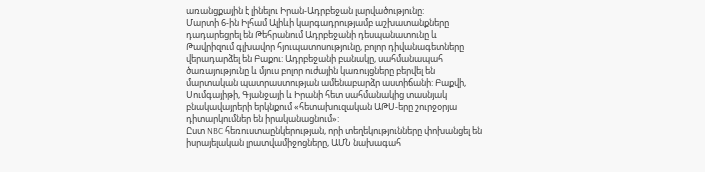առանցքային է լինելու Իրան-Ադրբեջան լարվածությունը:
Մարտի 6-ին Իլհամ Ալիևի կարգադրությամբ աշխատանքները դադարեցրել են Թեհրանում Ադրբեջանի դեսպանատունը և Թավրիզում գլխավոր հյուպատոսությունը, բոլոր դիվանագետները վերադարձել են Բաքու: Ադրբեջանի բանակը, սահմանապահ ծառայությունը և մյուս բոլոր ուժային կառույցները բերվել են մարտական պատրաստության ամենաբարձր աստիճանի: Բաքվի, Սումգայիթի, Գյանջայի և Իրանի հետ սահմանակից տասնյակ բնակավայրերի երկնքում «հետախուզական ԱԹՍ-երը շուրջօրյա դիտարկումներ են իրականացնում»:
Ըստ NBC հեռուստաընկերության, որի տեղեկությունները փոխանցել են իսրայելական լրատվամիջոցները, ԱՄՆ նախագահ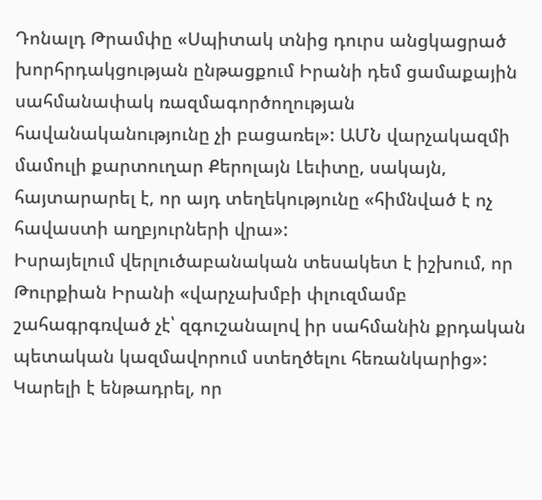Դոնալդ Թրամփը «Սպիտակ տնից դուրս անցկացրած խորհրդակցության ընթացքում Իրանի դեմ ցամաքային սահմանափակ ռազմագործողության հավանականությունը չի բացառել»: ԱՄՆ վարչակազմի մամուլի քարտուղար Քերոլայն Լեւիտը, սակայն, հայտարարել է, որ այդ տեղեկությունը «հիմնված է ոչ հավաստի աղբյուրների վրա»:
Իսրայելում վերլուծաբանական տեսակետ է իշխում, որ Թուրքիան Իրանի «վարչախմբի փլուզմամբ շահագրգռված չէ՝ զգուշանալով իր սահմանին քրդական պետական կազմավորում ստեղծելու հեռանկարից»: Կարելի է ենթադրել, որ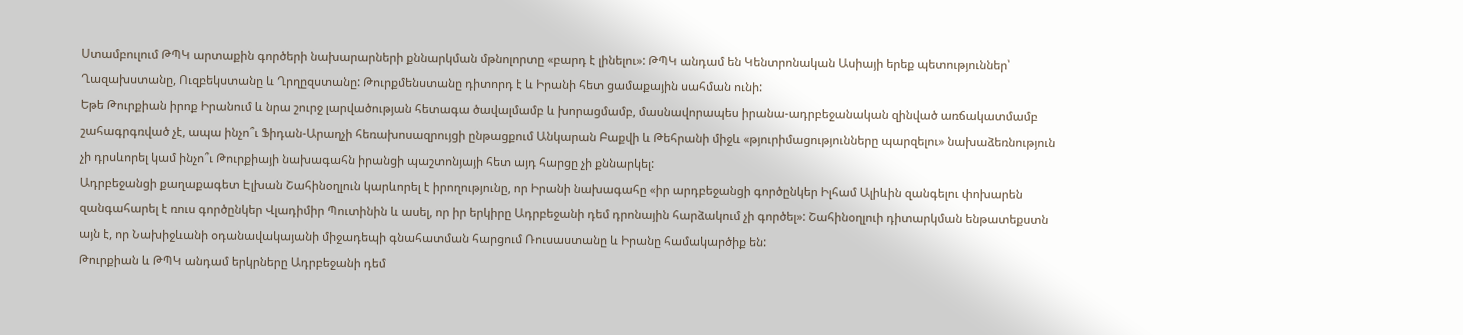Ստամբուլում ԹՊԿ արտաքին գործերի նախարարների քննարկման մթնոլորտը «բարդ է լինելու»: ԹՊԿ անդամ են Կենտրոնական Ասիայի երեք պետություններ՝ Ղազախստանը, Ուզբեկստանը և Ղրղըզստանը: Թուրքմենստանը դիտորդ է և Իրանի հետ ցամաքային սահման ունի:
Եթե Թուրքիան իրոք Իրանում և նրա շուրջ լարվածության հետագա ծավալմամբ և խորացմամբ, մասնավորապես իրանա-ադրբեջանական զինված առճակատմամբ շահագրգռված չէ, ապա ինչո՞ւ Ֆիդան-Արաղչի հեռախոսազրույցի ընթացքում Անկարան Բաքվի և Թեհրանի միջև «թյուրիմացությունները պարզելու» նախաձեռնություն չի դրսևորել կամ ինչո՞ւ Թուրքիայի նախագահն իրանցի պաշտոնյայի հետ այդ հարցը չի քննարկել:
Ադրբեջանցի քաղաքագետ Էլխան Շահինօղլուն կարևորել է իրողությունը, որ Իրանի նախագահը «իր արդբեջանցի գործընկեր Իլհամ Ալիևին զանգելու փոխարեն զանգահարել է ռուս գործընկեր Վլադիմիր Պուտինին և ասել, որ իր երկիրը Ադրբեջանի դեմ դրոնային հարձակում չի գործել»: Շահինօղլուի դիտարկման ենթատեքստն այն է, որ Նախիջևանի օդանավակայանի միջադեպի գնահատման հարցում Ռուսաստանը և Իրանը համակարծիք են:
Թուրքիան և ԹՊԿ անդամ երկրները Ադրբեջանի դեմ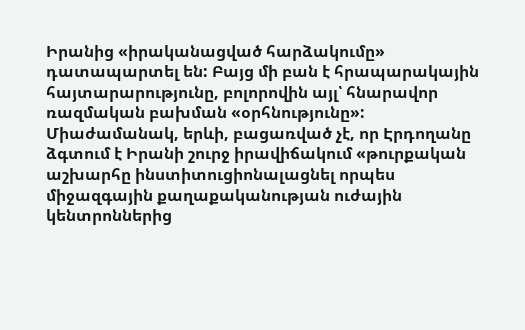Իրանից «իրականացված հարձակումը» դատապարտել են: Բայց մի բան է հրապարակային հայտարարությունը, բոլորովին այլ՝ հնարավոր ռազմական բախման «օրհնությունը»: Միաժամանակ, երևի, բացառված չէ, որ Էրդողանը ձգտում է Իրանի շուրջ իրավիճակում «թուրքական աշխարհը ինստիտուցիոնալացնել որպես միջազգային քաղաքականության ուժային կենտրոններից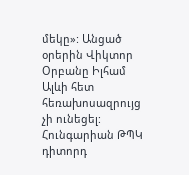մեկը»: Անցած օրերին Վիկտոր Օրբանը Իլհամ Ալևի հետ հեռախոսազրույց չի ունեցել: Հունգարիան ԹՊԿ դիտորդ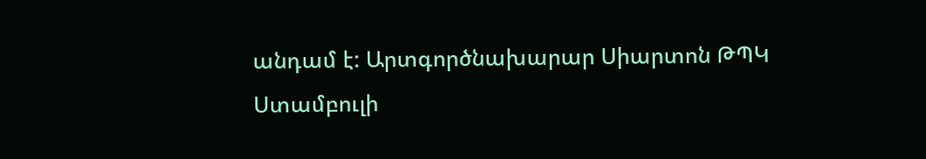անդամ է: Արտգործնախարար Սիարտոն ԹՊԿ Ստամբուլի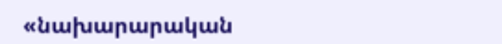«նախարարական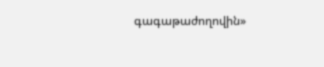գագաթաժողովին»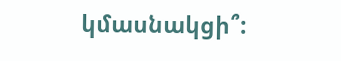կմասնակցի՞: